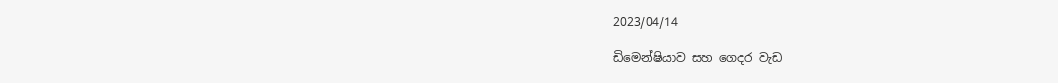2023/04/14

ඩිමෙන්ෂියාව සහ ගෙදර වැඩ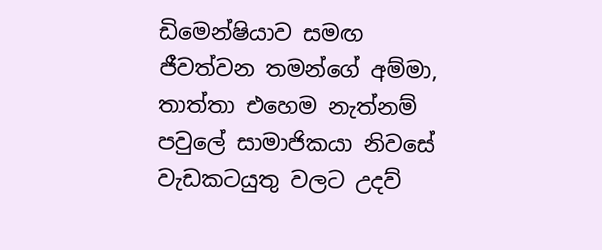ඩිමෙන්ෂියාව සමඟ ජීවත්වන තමන්ගේ අම්මා, තාත්තා එහෙම නැත්නම් පවුලේ සාමාජිකයා නිවසේ වැඩකටයුතු වලට උදව්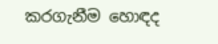කරගැනීම හොඳද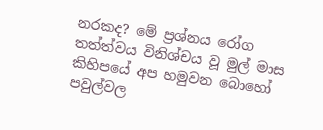නරකද? මේ ප්‍රශ්නය රෝග තත්ත්වය විනිශ්චය වූ මුල් මාස කිහිපයේ අප හමුවන බොහෝ පවුල්වල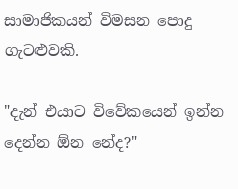සාමාජිකයන් විමසන පොදු ගැටළුවකි.

"දැන් එයාට විවේකයෙන් ඉන්න දෙන්න ඕන නේද?"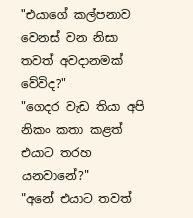"එයාගේ කල්පනාව වෙනස් වන නිසා තවත් අවදානමක් වේවිද?"
"ගෙදර වැඩ තියා අපි නිකං කතා කළත් එයාට තරහ යනවානේ?"
"අනේ එයාට තවත්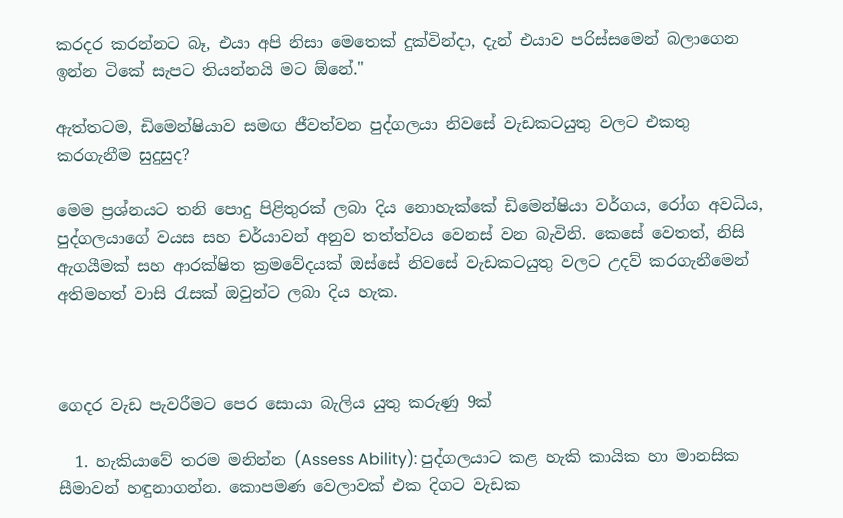කරදර කරන්නට බෑ, එයා අපි නිසා මෙතෙක් දුක්වින්දා, දැන් එයාව පරිස්සමෙන් බලාගෙන ඉන්න ටිකේ සැපට තියන්නයි මට ඕනේ."

ඇත්තටම, ඩිමෙන්ෂියාව සමඟ ජීවත්වන පුද්ගලයා නිවසේ වැඩකටයුතු වලට එකතු කරගැනීම සුදුසුද?

මෙම ප්‍රශ්නයට තනි පොදු පිළිතුරක් ලබා දිය නොහැක්කේ ඩිමෙන්ෂියා වර්ගය, රෝග අවධිය, පුද්ගලයාගේ වයස සහ චර්යාවන් අනුව තත්ත්වය වෙනස් වන බැවිනි. කෙසේ වෙතත්, නිසි ඇගයීමක් සහ ආරක්ෂිත ක්‍රමවේදයක් ඔස්සේ නිවසේ වැඩකටයුතු වලට උදව් කරගැනීමෙන් අතිමහත් වාසි රැසක් ඔවුන්ට ලබා දිය හැක.



ගෙදර වැඩ පැවරීමට පෙර සොයා බැලිය යුතු කරුණු 9ක්

  1. හැකියාවේ තරම මනින්න (Assess Ability): පුද්ගලයාට කළ හැකි කායික හා මානසික සීමාවන් හඳුනාගන්න. කොපමණ වෙලාවක් එක දිගට වැඩක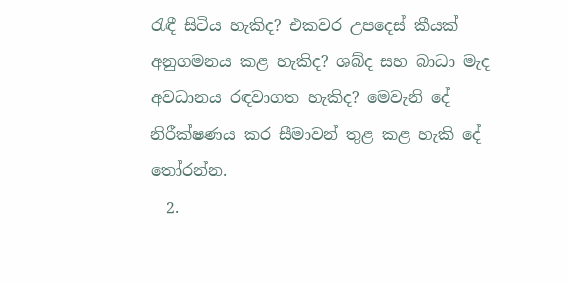රැඳී සිටිය හැකිද? එකවර උපදෙස් කීයක් අනුගමනය කළ හැකිද? ශබ්ද සහ බාධා මැද අවධානය රඳවාගත හැකිද? මෙවැනි දේ නිරීක්ෂණය කර සීමාවන් තුළ කළ හැකි දේ තෝරන්න.
  2.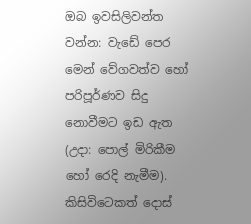ඔබ ඉවසිලිවන්ත වන්න: වැඩේ පෙර මෙන් වේගවත්ව හෝ පරිපූර්ණව සිදු නොවීමට ඉඩ ඇත (උදා: පොල් මිරිකීම හෝ රෙදි නැමීම). කිසිවිටෙකත් දොස්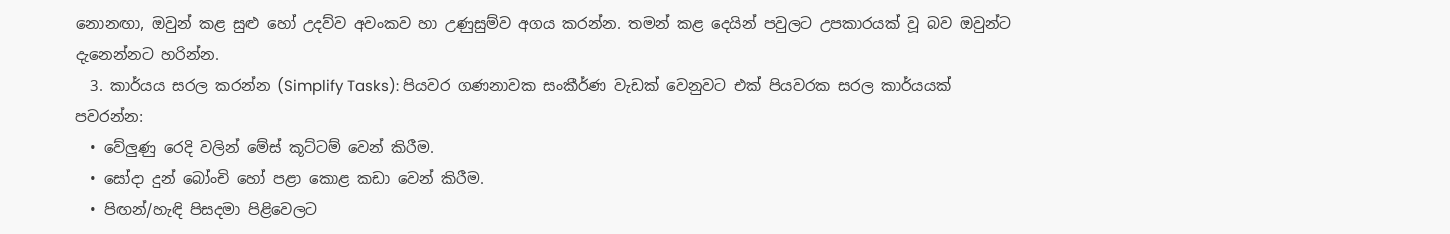නොනඟා, ඔවුන් කළ සුළු හෝ උදව්ව අවංකව හා උණුසුම්ව අගය කරන්න. තමන් කළ දෙයින් පවුලට උපකාරයක් වූ බව ඔවුන්ට දැනෙන්නට හරින්න.
  3. කාර්යය සරල කරන්න (Simplify Tasks): පියවර ගණනාවක සංකීර්ණ වැඩක් වෙනුවට එක් පියවරක සරල කාර්යයක් පවරන්න:
  • වේලුණු රෙදි වලින් මේස් කූට්ටම් වෙන් කිරීම.
  • සෝදා දුන් බෝංචි හෝ පළා කොළ කඩා වෙන් කිරීම.
  • පිඟන්/හැඳි පිසදමා පිළිවෙලට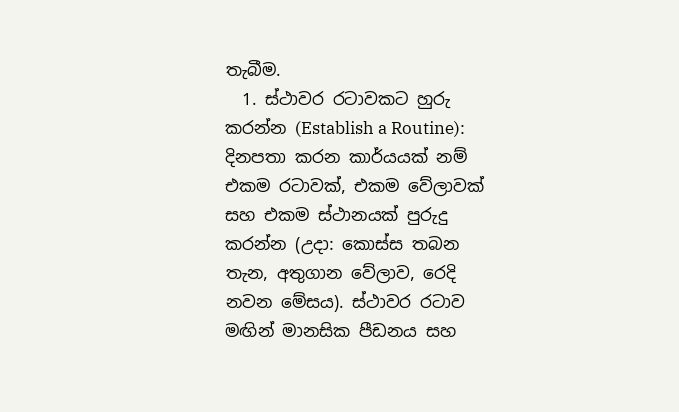තැබීම.
  1. ස්ථාවර රටාවකට හුරු කරන්න (Establish a Routine): දිනපතා කරන කාර්යයක් නම් එකම රටාවක්, එකම වේලාවක් සහ එකම ස්ථානයක් පුරුදු කරන්න (උදා: කොස්ස තබන තැන, අතුගාන වේලාව, රෙදි නවන මේසය). ස්ථාවර රටාව මඟින් මානසික පීඩනය සහ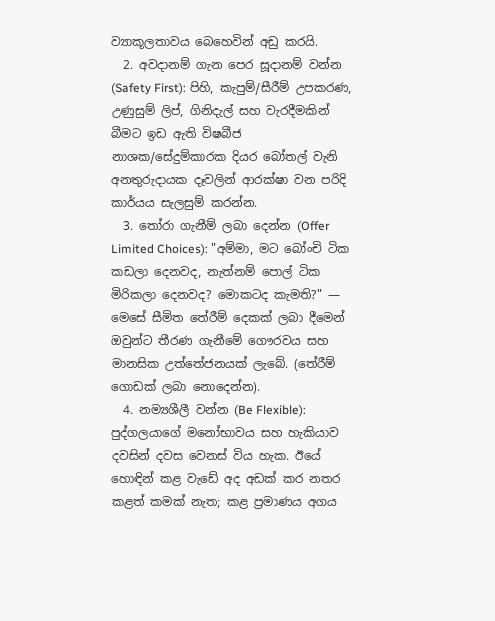ව්‍යාකූලතාවය බෙහෙවින් අඩු කරයි.
  2. අවදානම් ගැන පෙර සූදානම් වන්න (Safety First): පිහි, කැපුම්/සීරීම් උපකරණ, උණුසුම් ලිප්, ගිනිදැල් සහ වැරදීමකින් බීමට ඉඩ ඇති විෂබීජ නාශක/සේදුම්කාරක දියර බෝතල් වැනි අනතුරුදායක දෑවලින් ආරක්ෂා වන පරිදි කාර්යය සැලසුම් කරන්න.
  3. තෝරා ගැනීම් ලබා දෙන්න (Offer Limited Choices): "අම්මා, මට බෝංචි ටික කඩලා දෙනවද, නැත්නම් පොල් ටික මිරිකලා දෙනවද? මොකටද කැමති?" — මෙසේ සීමිත තේරීම් දෙකක් ලබා දීමෙන් ඔවුන්ට තීරණ ගැනීමේ ගෞරවය සහ මානසික උත්තේජනයක් ලැබේ. (තේරීම් ගොඩක් ලබා නොදෙන්න).
  4. නම්‍යශීලී වන්න (Be Flexible): පුද්ගලයාගේ මනෝභාවය සහ හැකියාව දවසින් දවස වෙනස් විය හැක. ඊයේ හොඳින් කළ වැඩේ අද අඩක් කර නතර කළත් කමක් නැත; කළ ප්‍රමාණය අගය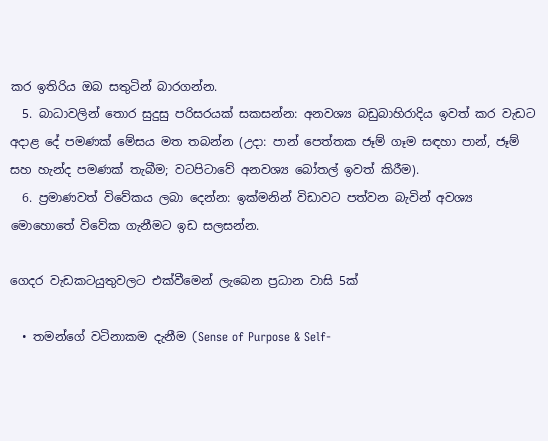කර ඉතිරිය ඔබ සතුටින් බාරගන්න.
  5. බාධාවලින් තොර සුදුසු පරිසරයක් සකසන්න: අනවශ්‍ය බඩුබාහිරාදිය ඉවත් කර වැඩට අදාළ දේ පමණක් මේසය මත තබන්න (උදා: පාන් පෙත්තක ජෑම් ගෑම සඳහා පාන්, ජෑම් සහ හැන්ද පමණක් තැබීම; වටපිටාවේ අනවශ්‍ය බෝතල් ඉවත් කිරීම).
  6. ප්‍රමාණවත් විවේකය ලබා දෙන්න: ඉක්මනින් විඩාවට පත්වන බැවින් අවශ්‍ය මොහොතේ විවේක ගැනීමට ඉඩ සලසන්න.

ගෙදර වැඩකටයුතුවලට එක්වීමෙන් ලැබෙන ප්‍රධාන වාසි 5ක්

  • තමන්ගේ වටිනාකම දැනීම (Sense of Purpose & Self-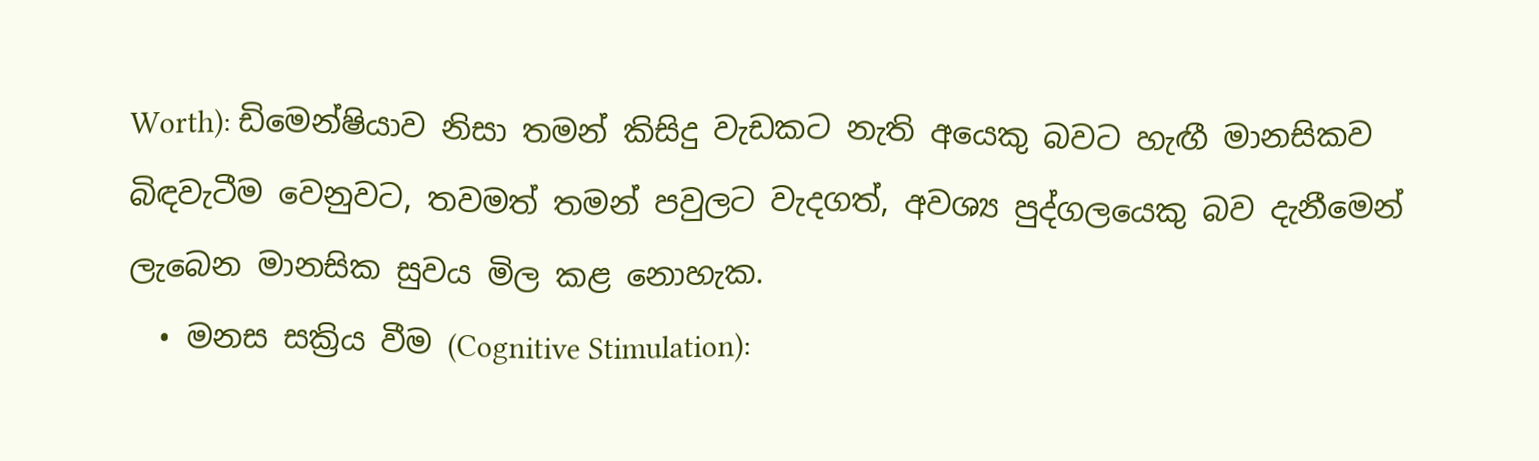Worth): ඩිමෙන්ෂියාව නිසා තමන් කිසිදු වැඩකට නැති අයෙකු බවට හැඟී මානසිකව බිඳවැටීම වෙනුවට, තවමත් තමන් පවුලට වැදගත්, අවශ්‍ය පුද්ගලයෙකු බව දැනීමෙන් ලැබෙන මානසික සුවය මිල කළ නොහැක.
  • මනස සක්‍රිය වීම (Cognitive Stimulation):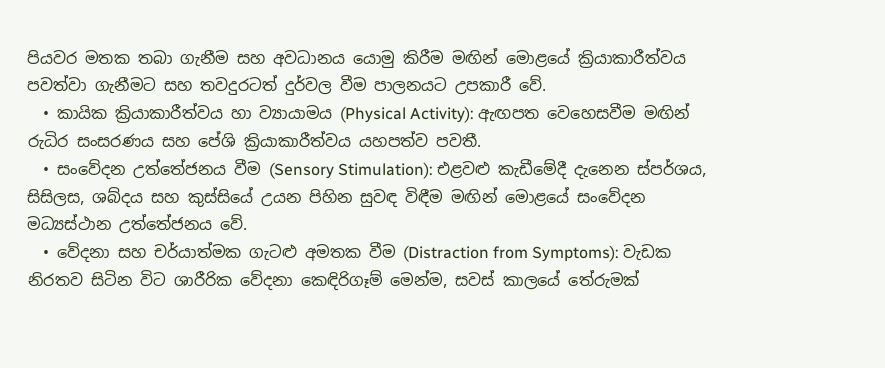පියවර මතක තබා ගැනීම සහ අවධානය යොමු කිරීම මඟින් මොළයේ ක්‍රියාකාරීත්වය පවත්වා ගැනීමට සහ තවදුරටත් දුර්වල වීම පාලනයට උපකාරී වේ.
  • කායික ක්‍රියාකාරීත්වය හා ව්‍යායාමය (Physical Activity): ඇඟපත වෙහෙසවීම මඟින් රුධිර සංසරණය සහ පේශි ක්‍රියාකාරීත්වය යහපත්ව පවතී.
  • සංවේදන උත්තේජනය වීම (Sensory Stimulation): එළවළු කැඩීමේදී දැනෙන ස්පර්ශය, සිසිලස, ශබ්දය සහ කුස්සියේ උයන පිහින සුවඳ විඳීම මඟින් මොළයේ සංවේදන මධ්‍යස්ථාන උත්තේජනය වේ.
  • වේදනා සහ චර්යාත්මක ගැටළු අමතක වීම (Distraction from Symptoms): වැඩක නිරතව සිටින විට ශාරීරික වේදනා කෙඳිරිගෑම් මෙන්ම, සවස් කාලයේ තේරුමක්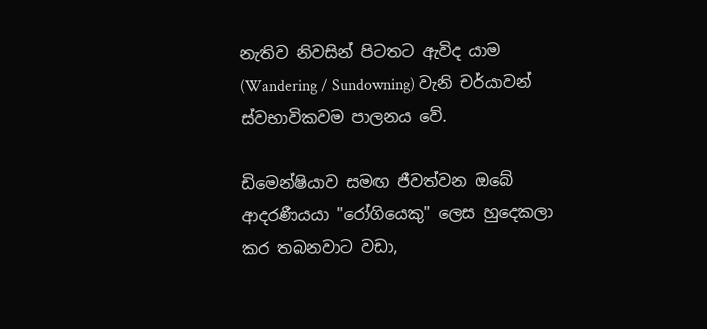නැතිව නිවසින් පිටතට ඇවිද යාම (Wandering / Sundowning) වැනි චර්යාවන් ස්වභාවිකවම පාලනය වේ.

ඩිමෙන්ෂියාව සමඟ ජීවත්වන ඔබේ ආදරණීයයා "රෝගියෙකු" ලෙස හුදෙකලා කර තබනවාට වඩා,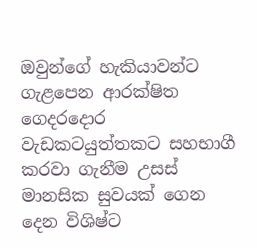ඔවුන්ගේ හැකියාවන්ට ගැළපෙන ආරක්ෂිත ගෙදරදොර වැඩකටයුත්තකට සහභාගී කරවා ගැනීම උසස් මානසික සුවයක් ගෙන දෙන විශිෂ්ට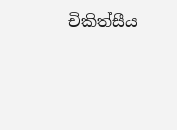චිකිත්සීය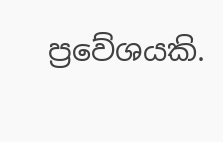ප්‍රවේශයකි.